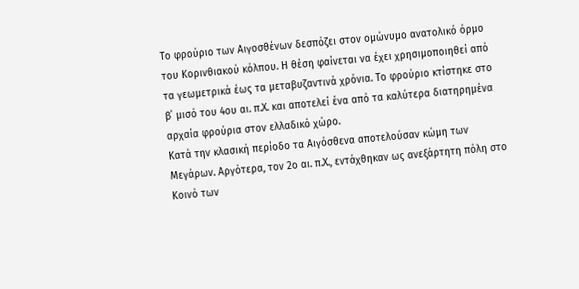Το φρούριο των Αιγοσθένων δεσπόζει στον ομώνυμο ανατολικό όρμο του Κορινθιακού κόλπου. Η θέση φαίνεται να έχει χρησιμοποιηθεί από τα γεωμετρικά έως τα μεταβυζαντινά χρόνια. Το φρούριο κτίστηκε στο β΄ μισό του 4ου αι. π.Χ. και αποτελεί ένα από τα καλύτερα διατηρημένα αρχαία φρούρια στον ελλαδικό χώρο.
Κατά την κλασική περίοδο τα Αιγόσθενα αποτελούσαν κώμη των Μεγάρων. Αργότερα, τον 2ο αι. π.Χ., εντάχθηκαν ως ανεξάρτητη πόλη στο Κοινό των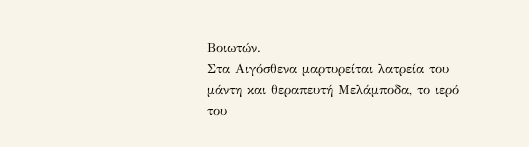Βοιωτών.
Στα Αιγόσθενα μαρτυρείται λατρεία του μάντη και θεραπευτή Μελάμποδα, το ιερό του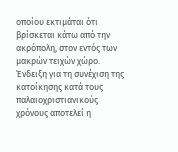οποίου εκτιμάται ότι βρίσκεται κάτω από την ακρόπολη, στον εντός των μακρών τειχών χώρο.
Ένδειξη για τη συνέχιση της κατοίκησης κατά τους παλαιοχριστιανικούς χρόνους αποτελεί η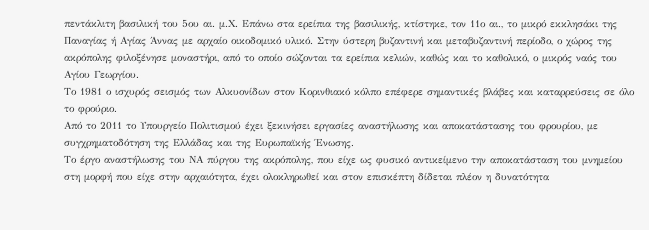πεντάκλιτη βασιλική του 5ου αι. μ.Χ. Επάνω στα ερείπια της βασιλικής, κτίστηκε, τον 11ο αι., το μικρό εκκλησάκι της Παναγίας ή Αγίας Άννας με αρχαίο οικοδομικό υλικό. Στην ύστερη βυζαντινή και μεταβυζαντινή περίοδο, ο χώρος της ακρόπολης φιλοξένησε μοναστήρι, από το οποίο σώζονται τα ερείπια κελιών, καθώς και το καθολικό, ο μικρός ναός του Αγίου Γεωργίου.
Το 1981 ο ισχυρός σεισμός των Αλκυονίδων στον Κορινθιακό κόλπο επέφερε σημαντικές βλάβες και καταρρεύσεις σε όλο το φρούριο.
Από το 2011 το Υπουργείο Πολιτισμού έχει ξεκινήσει εργασίες αναστήλωσης και αποκατάστασης του φρουρίου, με συγχρηματοδότηση της Ελλάδας και της Ευρωπαϊκής Ένωσης.
Το έργο αναστήλωσης του ΝΑ πύργου της ακρόπολης, που είχε ως φυσικό αντικείμενο την αποκατάσταση του μνημείου στη μορφή που είχε στην αρχαιότητα, έχει ολοκληρωθεί και στον επισκέπτη δίδεται πλέον η δυνατότητα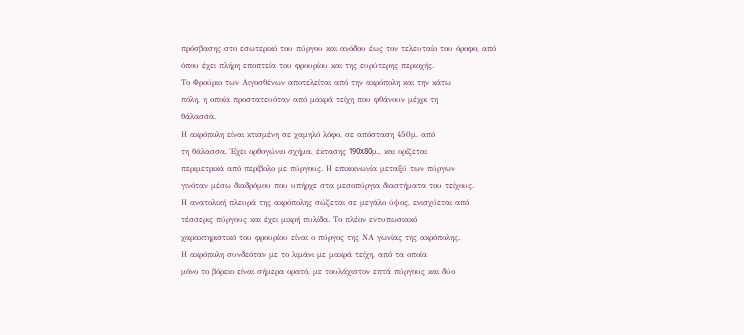πρόσβασης στο εσωτερικό του πύργου και ανόδου έως τον τελευταίο του όροφο, από όπου έχει πλήρη εποπτεία του φρουρίου και της ευρύτερης περιοχής.
Το Φρούριο των Αιγοσθένων αποτελείται από την ακρόπολη και την κάτω
πόλη, η οποία προστατευόταν από μακρά τείχη που φθάνουν μέχρι τη
θάλασσα.
Η ακρόπολη είναι κτισμένη σε χαμηλό λόφο, σε απόσταση 450μ. από
τη θάλασσα. Έχει ορθογώνιο σχήμα, έκτασης 190x80μ., και ορίζεται
περιμετρικά από περίβολο με πύργους. Η επικοινωνία μεταξύ των πύργων
γινόταν μέσω διαδρόμου που υπήρχε στα μεσοπύργια διαστήματα του τείχους.
Η ανατολική πλευρά της ακρόπολης σώζεται σε μεγάλο ύψος, ενισχύεται από
τέσσερις πύργους και έχει μικρή πυλίδα. Το πλέον εντυπωσιακό
χαρακτηριστικό του φρουρίου είναι ο πύργος της ΝΑ γωνίας της ακρόπολης.
Η ακρόπολη συνδεόταν με το λιμάνι με μακρά τείχη, από τα οποία
μόνο το βόρειο είναι σήμερα ορατό, με τουλάχιστον επτά πύργους και δύο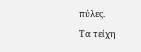πύλες.
Τα τείχη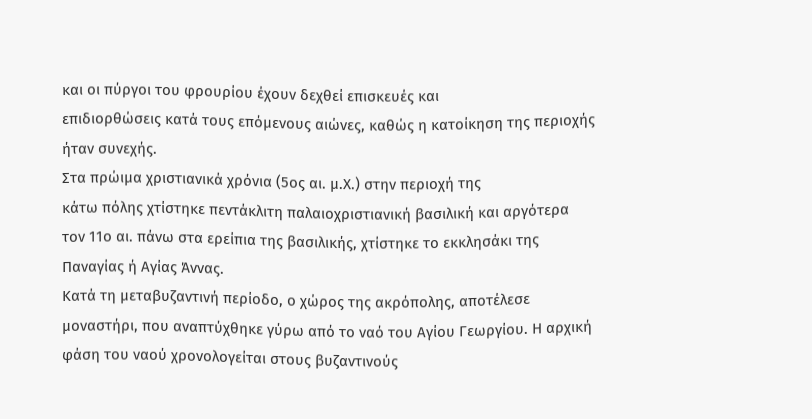και οι πύργοι του φρουρίου έχουν δεχθεί επισκευές και
επιδιορθώσεις κατά τους επόμενους αιώνες, καθώς η κατοίκηση της περιοχής
ήταν συνεχής.
Στα πρώιμα χριστιανικά χρόνια (5ος αι. μ.Χ.) στην περιοχή της
κάτω πόλης χτίστηκε πεντάκλιτη παλαιοχριστιανική βασιλική και αργότερα
τον 11ο αι. πάνω στα ερείπια της βασιλικής, χτίστηκε το εκκλησάκι της
Παναγίας ή Αγίας Άννας.
Κατά τη μεταβυζαντινή περίοδο, ο χώρος της ακρόπολης, αποτέλεσε
μοναστήρι, που αναπτύχθηκε γύρω από το ναό του Αγίου Γεωργίου. Η αρχική
φάση του ναού χρονολογείται στους βυζαντινούς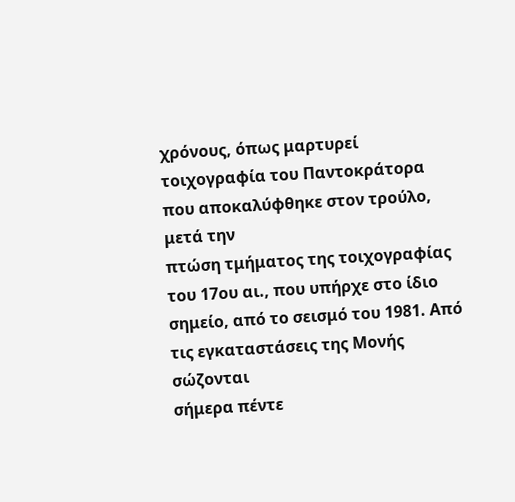χρόνους, όπως μαρτυρεί
τοιχογραφία του Παντοκράτορα που αποκαλύφθηκε στον τρούλο, μετά την
πτώση τμήματος της τοιχογραφίας του 17ου αι., που υπήρχε στο ίδιο
σημείο, από το σεισμό του 1981. Από τις εγκαταστάσεις της Μονής σώζονται
σήμερα πέντε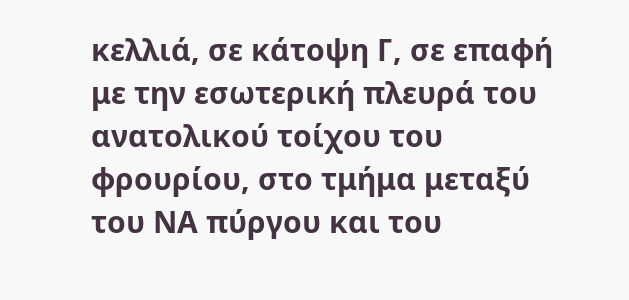κελλιά, σε κάτοψη Γ, σε επαφή με την εσωτερική πλευρά του
ανατολικού τοίχου του φρουρίου, στο τμήμα μεταξύ του ΝΑ πύργου και του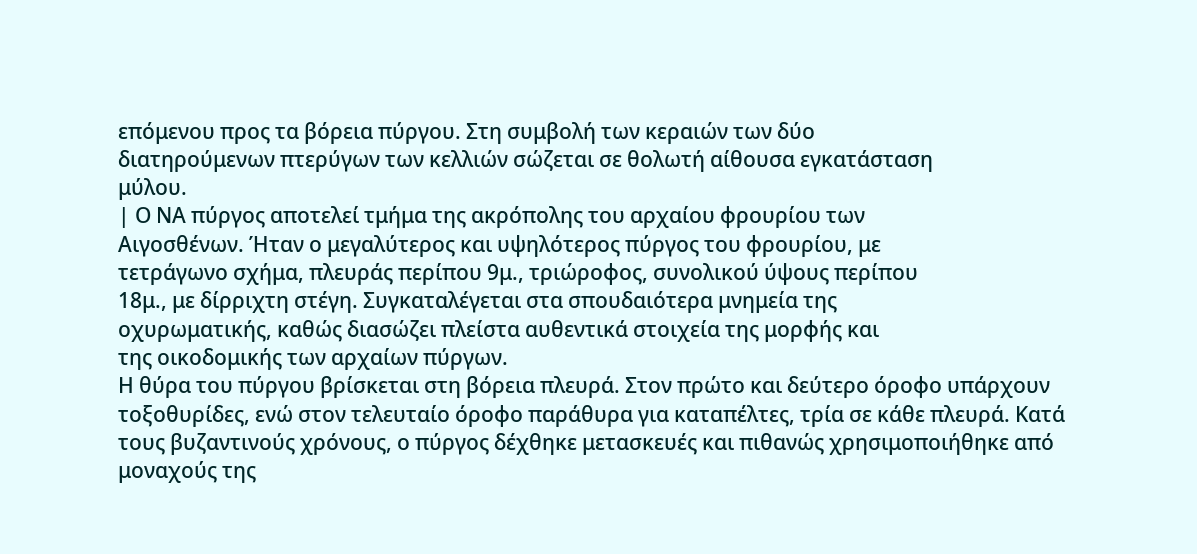επόμενου προς τα βόρεια πύργου. Στη συμβολή των κεραιών των δύο
διατηρούμενων πτερύγων των κελλιών σώζεται σε θολωτή αίθουσα εγκατάσταση
μύλου.
| Ο ΝΑ πύργος αποτελεί τμήμα της ακρόπολης του αρχαίου φρουρίου των
Αιγοσθένων. Ήταν ο μεγαλύτερος και υψηλότερος πύργος του φρουρίου, με
τετράγωνο σχήμα, πλευράς περίπου 9μ., τριώροφος, συνολικού ύψους περίπου
18μ., με δίρριχτη στέγη. Συγκαταλέγεται στα σπουδαιότερα μνημεία της
οχυρωματικής, καθώς διασώζει πλείστα αυθεντικά στοιχεία της μορφής και
της οικοδομικής των αρχαίων πύργων.
Η θύρα του πύργου βρίσκεται στη βόρεια πλευρά. Στον πρώτο και δεύτερο όροφο υπάρχουν τοξοθυρίδες, ενώ στον τελευταίο όροφο παράθυρα για καταπέλτες, τρία σε κάθε πλευρά. Κατά τους βυζαντινούς χρόνους, ο πύργος δέχθηκε μετασκευές και πιθανώς χρησιμοποιήθηκε από μοναχούς της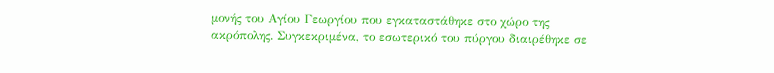μονής του Αγίου Γεωργίου που εγκαταστάθηκε στο χώρο της ακρόπολης. Συγκεκριμένα, το εσωτερικό του πύργου διαιρέθηκε σε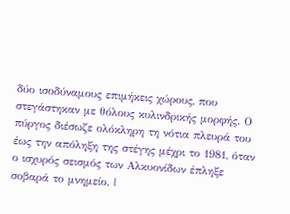δύο ισοδύναμους επιμήκεις χώρους, που στεγάστηκαν με θόλους κυλινδρικής μορφής. Ο πύργος διέσωζε ολόκληρη τη νότια πλευρά του έως την απόληξη της στέγης μέχρι το 1981, όταν ο ισχυρός σεισμός των Αλκυονίδων έπληξε σοβαρά το μνημείο. |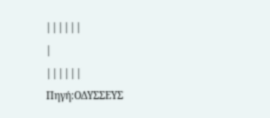||||||
|
||||||
Πηγή:ΟΔΥΣΣΕΥΣ